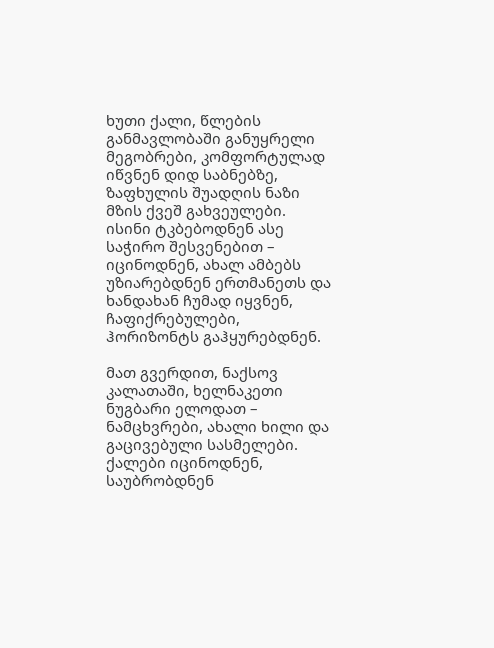ხუთი ქალი, წლების განმავლობაში განუყრელი მეგობრები, კომფორტულად იწვნენ დიდ საბნებზე, ზაფხულის შუადღის ნაზი მზის ქვეშ გახვეულები. ისინი ტკბებოდნენ ასე საჭირო შესვენებით – იცინოდნენ, ახალ ამბებს უზიარებდნენ ერთმანეთს და ხანდახან ჩუმად იყვნენ, ჩაფიქრებულები, ჰორიზონტს გაჰყურებდნენ.

მათ გვერდით, ნაქსოვ კალათაში, ხელნაკეთი ნუგბარი ელოდათ – ნამცხვრები, ახალი ხილი და გაცივებული სასმელები. ქალები იცინოდნენ, საუბრობდნენ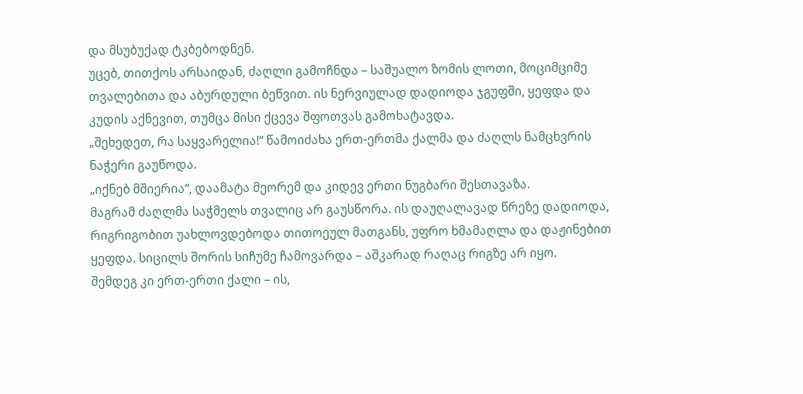და მსუბუქად ტკბებოდნენ.
უცებ, თითქოს არსაიდან, ძაღლი გამოჩნდა – საშუალო ზომის ლოთი, მოციმციმე თვალებითა და აბურდული ბეწვით. ის ნერვიულად დადიოდა ჯგუფში, ყეფდა და კუდის აქნევით, თუმცა მისი ქცევა შფოთვას გამოხატავდა.
„შეხედეთ, რა საყვარელია!“ წამოიძახა ერთ-ერთმა ქალმა და ძაღლს ნამცხვრის ნაჭერი გაუწოდა.
„იქნებ მშიერია“, დაამატა მეორემ და კიდევ ერთი ნუგბარი შესთავაზა.
მაგრამ ძაღლმა საჭმელს თვალიც არ გაუსწორა. ის დაუღალავად წრეზე დადიოდა, რიგრიგობით უახლოვდებოდა თითოეულ მათგანს, უფრო ხმამაღლა და დაჟინებით ყეფდა. სიცილს შორის სიჩუმე ჩამოვარდა – აშკარად რაღაც რიგზე არ იყო.
შემდეგ კი ერთ-ერთი ქალი – ის,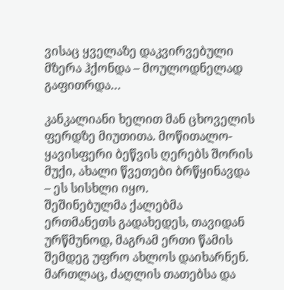ვისაც ყველაზე დაკვირვებული მზერა ჰქონდა – მოულოდნელად გაფითრდა…

კანკალიანი ხელით მან ცხოველის ფერდზე მიუთითა. მოწითალო-ყავისფერი ბეწვის ღერებს შორის მუქი, ახალი წვეთები ბრწყინავდა – ეს სისხლი იყო.
შეშინებულმა ქალებმა ერთმანეთს გადახედეს, თავიდან ურწმუნოდ, მაგრამ ერთი წამის შემდეგ უფრო ახლოს დაიხარნენ. მართლაც, ძაღლის თათებსა და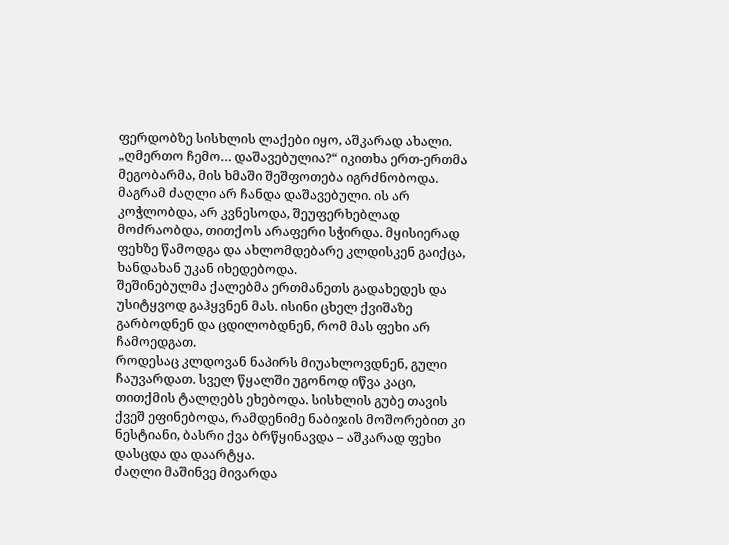ფერდობზე სისხლის ლაქები იყო, აშკარად ახალი.
„ღმერთო ჩემო… დაშავებულია?“ იკითხა ერთ-ერთმა მეგობარმა, მის ხმაში შეშფოთება იგრძნობოდა.
მაგრამ ძაღლი არ ჩანდა დაშავებული. ის არ კოჭლობდა, არ კვნესოდა, შეუფერხებლად მოძრაობდა, თითქოს არაფერი სჭირდა. მყისიერად ფეხზე წამოდგა და ახლომდებარე კლდისკენ გაიქცა, ხანდახან უკან იხედებოდა.
შეშინებულმა ქალებმა ერთმანეთს გადახედეს და უსიტყვოდ გაჰყვნენ მას. ისინი ცხელ ქვიშაზე გარბოდნენ და ცდილობდნენ, რომ მას ფეხი არ ჩამოედგათ.
როდესაც კლდოვან ნაპირს მიუახლოვდნენ, გული ჩაუვარდათ. სველ წყალში უგონოდ იწვა კაცი, თითქმის ტალღებს ეხებოდა. სისხლის გუბე თავის ქვეშ ეფინებოდა, რამდენიმე ნაბიჯის მოშორებით კი ნესტიანი, ბასრი ქვა ბრწყინავდა – აშკარად ფეხი დასცდა და დაარტყა.
ძაღლი მაშინვე მივარდა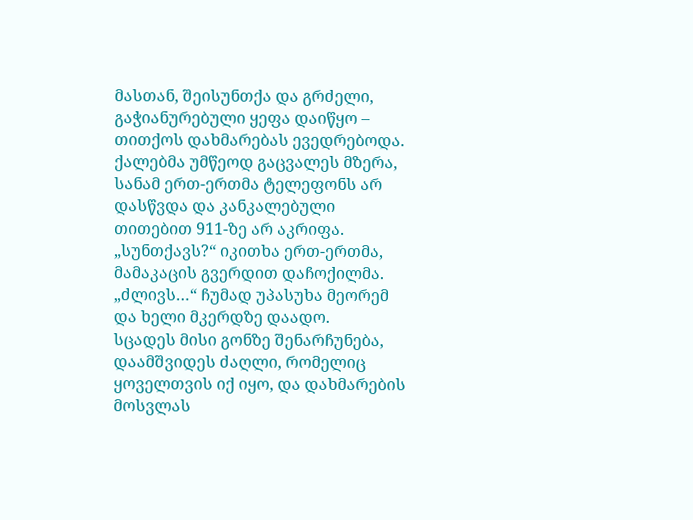მასთან, შეისუნთქა და გრძელი, გაჭიანურებული ყეფა დაიწყო – თითქოს დახმარებას ევედრებოდა.
ქალებმა უმწეოდ გაცვალეს მზერა, სანამ ერთ-ერთმა ტელეფონს არ დასწვდა და კანკალებული თითებით 911-ზე არ აკრიფა.
„სუნთქავს?“ იკითხა ერთ-ერთმა, მამაკაცის გვერდით დაჩოქილმა.
„ძლივს…“ ჩუმად უპასუხა მეორემ და ხელი მკერდზე დაადო.
სცადეს მისი გონზე შენარჩუნება, დაამშვიდეს ძაღლი, რომელიც ყოველთვის იქ იყო, და დახმარების მოსვლას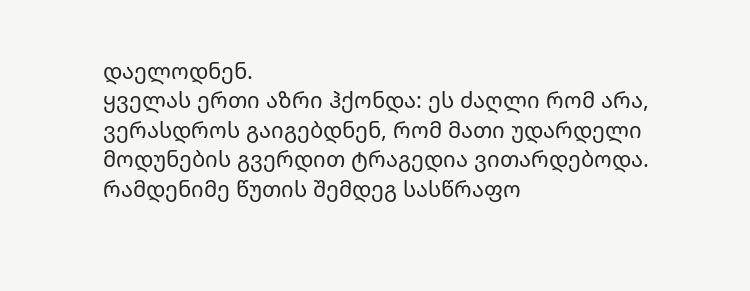დაელოდნენ.
ყველას ერთი აზრი ჰქონდა: ეს ძაღლი რომ არა, ვერასდროს გაიგებდნენ, რომ მათი უდარდელი მოდუნების გვერდით ტრაგედია ვითარდებოდა.
რამდენიმე წუთის შემდეგ სასწრაფო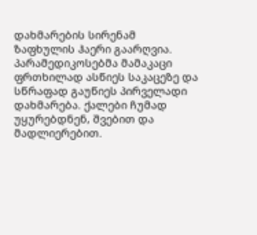დახმარების სირენამ ზაფხულის ჰაერი გაარღვია. პარამედიკოსებმა მამაკაცი ფრთხილად ასწიეს საკაცეზე და სწრაფად გაუწიეს პირველადი დახმარება. ქალები ჩუმად უყურებდნენ, შვებით და მადლიერებით.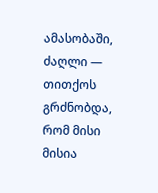ამასობაში, ძაღლი — თითქოს გრძნობდა, რომ მისი მისია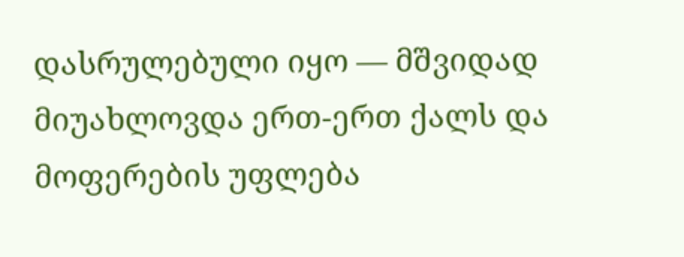დასრულებული იყო — მშვიდად მიუახლოვდა ერთ-ერთ ქალს და მოფერების უფლება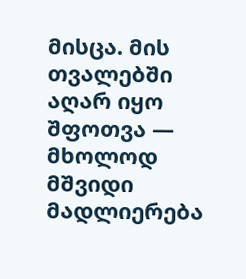მისცა. მის თვალებში აღარ იყო შფოთვა — მხოლოდ მშვიდი მადლიერება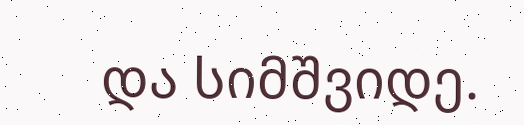და სიმშვიდე.